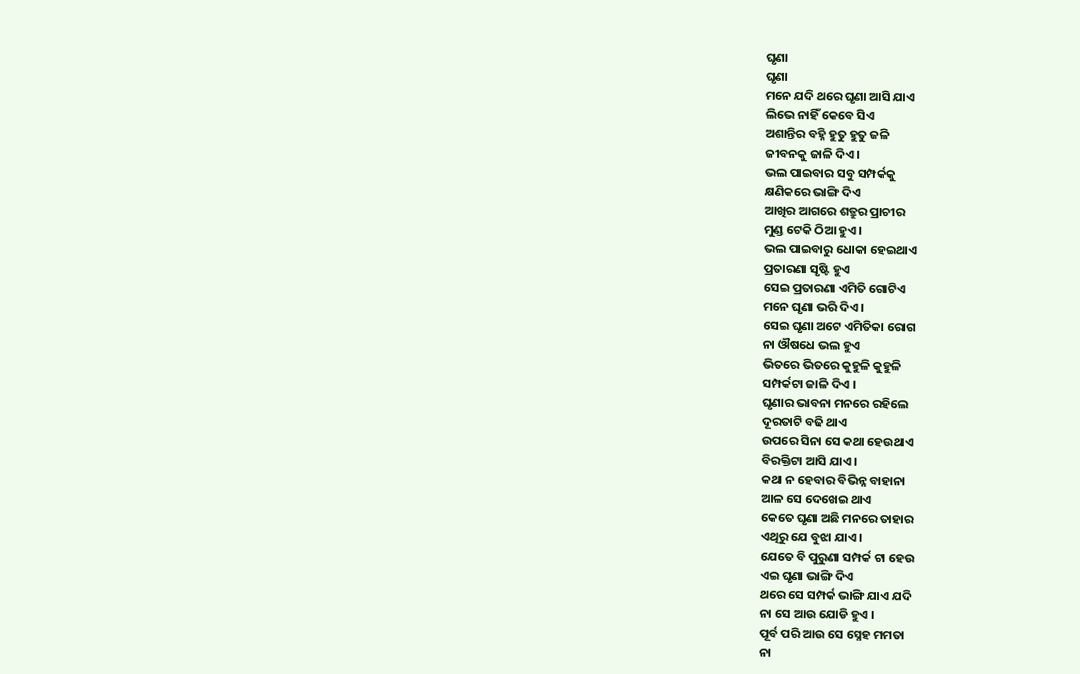ଘୃଣା
ଘୃଣା
ମନେ ଯଦି ଥରେ ଘୃଣା ଆସି ଯାଏ
ଲିଭେ ନାହିଁ କେବେ ସିଏ
ଅଶାନ୍ତିର ବହ୍ନି ହୁତୁ ହୁତୁ ଜଳି
ଜୀବନକୁ ଜାଳି ଦିଏ ।
ଭଲ ପାଇବାର ସବୁ ସମ୍ପର୍କକୁ
କ୍ଷଣିକରେ ଭାଙ୍ଗି ଦିଏ
ଆଖିର ଆଗରେ ଶତ୍ରୁର ପ୍ରାଚୀର
ମୁଣ୍ଡ ଟେକି ଠିଆ ହୁଏ ।
ଭଲ ପାଇବାରୁ ଧୋକା ହେଇଥାଏ
ପ୍ରତାରଣା ସୃଷ୍ଟି ହୁଏ
ସେଇ ପ୍ରତାରଣା ଏମିତି ଗୋଟିଏ
ମନେ ଘୃଣା ଭରି ଦିଏ ।
ସେଇ ଘୃଣା ଅଟେ ଏମିତିକା ରୋଗ
ନା ଔଷଧେ ଭଲ ହୁଏ
ଭିତରେ ଭିତରେ କୁହୁଳି କୁହୁଳି
ସମ୍ପର୍କଟା ଜାଳି ଦିଏ ।
ଘୃଣାର ଭାବନା ମନରେ ରହିଲେ
ଦୂରତାଟି ବଢି ଥାଏ
ଉପରେ ସିନା ସେ କଥା ହେଉଥାଏ
ବିରକ୍ତିଟା ଆସି ଯାଏ ।
କଥା ନ ହେବାର ବିଭିନ୍ନ ବାହାନା
ଆଳ ସେ ଦେଖେଇ ଥାଏ
କେତେ ଘୃଣା ଅଛି ମନରେ ତାହାର
ଏଥିରୁ ଯେ ବୁଝା ଯାଏ ।
ଯେତେ ବି ପୁରୁଣା ସମ୍ପର୍କ ଟା ହେଉ
ଏଇ ଘୃଣା ଭାଙ୍ଗି ଦିଏ
ଥରେ ସେ ସମ୍ପର୍କ ଭାଙ୍ଗି ଯାଏ ଯଦି
ନା ସେ ଆଉ ଯୋଡି ହୁଏ ।
ପୂର୍ବ ପରି ଆଉ ସେ ସ୍ନେହ ମମତା
ନା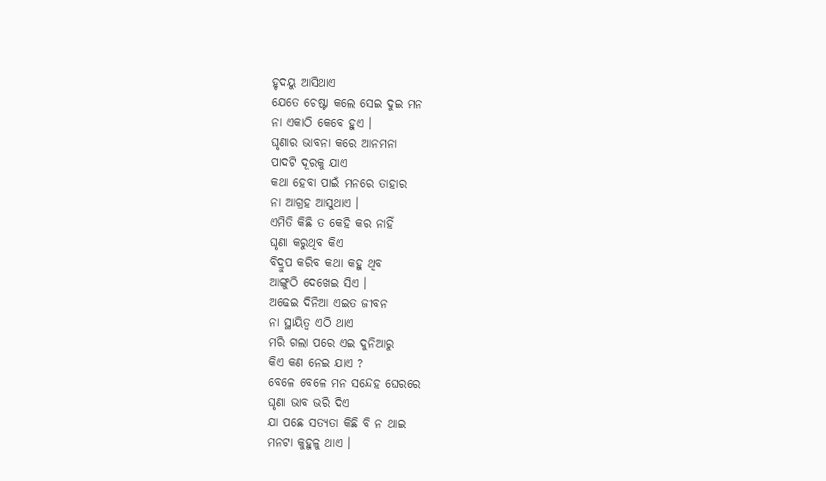ହୃଦୟୁ ଆସିଥାଏ
ଯେତେ ଚେଷ୍ଟା କଲେ ସେଇ ଦୁଇ ମନ
ନା ଏକାଠି କେବେ ହୁଏ ।
ଘୃଣାର ଭାବନା କରେ ଆନମନା
ପାଦଟି ଦୂରକୁ ଯାଏ
କଥା ହେବା ପାଇଁ ମନରେ ତାହାର
ନା ଆଗ୍ରହ ଆସୁଥାଏ ।
ଏମିତି କିଛି ତ କେହି କର ନାହିଁ
ଘୃଣା କରୁଥିବ କିଏ
ବିଦ୍ରୁପ କରିବ କଥା କହୁ ଥିବ
ଆଙ୍ଗୁଠି ଦେଖେଇ ସିଏ ।
ଅଢେଇ ଦିନିଆ ଏଇତ ଜୀବନ
ନା ସ୍ଥାୟିତ୍ବ ଏଠି ଥାଏ
ମରି ଗଲା ପରେ ଏଇ ଦୁନିଆରୁ
କିଏ କଣ ନେଇ ଯାଏ ?
ବେଳେ ବେଳେ ମନ ସନ୍ଦେହ ଘେରରେ
ଘୃଣା ଭାବ ଭରି ଦିଏ
ଯା ପଛେ ସତ୍ୟତା କିଛି ବି ନ ଥାଇ
ମନଟା କୁହୁଳୁ ଥାଏ ।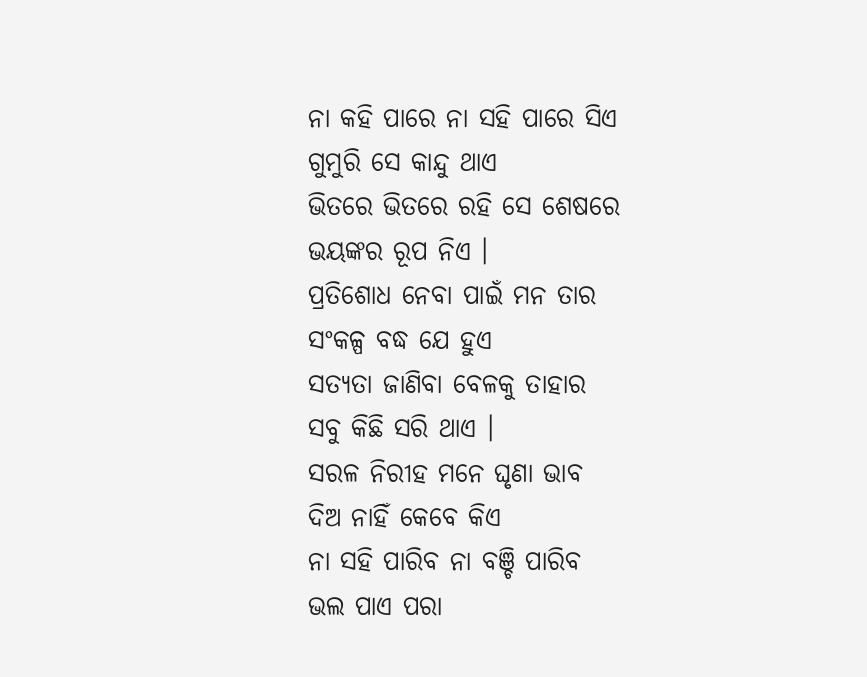ନା କହି ପାରେ ନା ସହି ପାରେ ସିଏ
ଗୁମୁରି ସେ କାନ୍ଦୁ ଥାଏ
ଭିତରେ ଭିତରେ ରହି ସେ ଶେଷରେ
ଭୟଙ୍କର ରୂପ ନିଏ ।
ପ୍ରତିଶୋଧ ନେବା ପାଇଁ ମନ ତାର
ସଂକଳ୍ପ ବଦ୍ଧ ଯେ ହୁଏ
ସତ୍ୟତା ଜାଣିବା ବେଳକୁ ତାହାର
ସବୁ କିଛି ସରି ଥାଏ ।
ସରଳ ନିରୀହ ମନେ ଘୃଣା ଭାବ
ଦିଅ ନାହିଁ କେବେ କିଏ
ନା ସହି ପାରିବ ନା ବଞ୍ଚି ପାରିବ
ଭଲ ପାଏ ପରା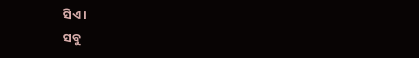ସିଏ ।
ସବୁ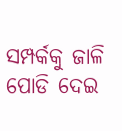ସମ୍ପର୍କକୁ ଜାଳି ପୋଡି ଦେଇ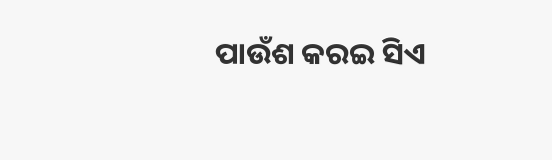ପାଉଁଶ କରଇ ସିଏ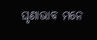ଘୃଣାଭାବ ମନେ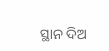ସ୍ଥାନ ଦିଅ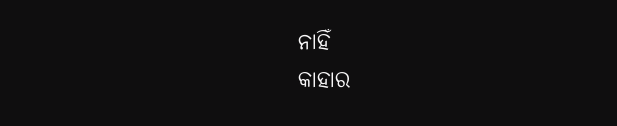ନାହିଁ
କାହାର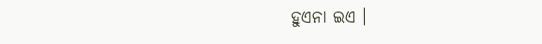ହୁଏନା ଇଏ ।